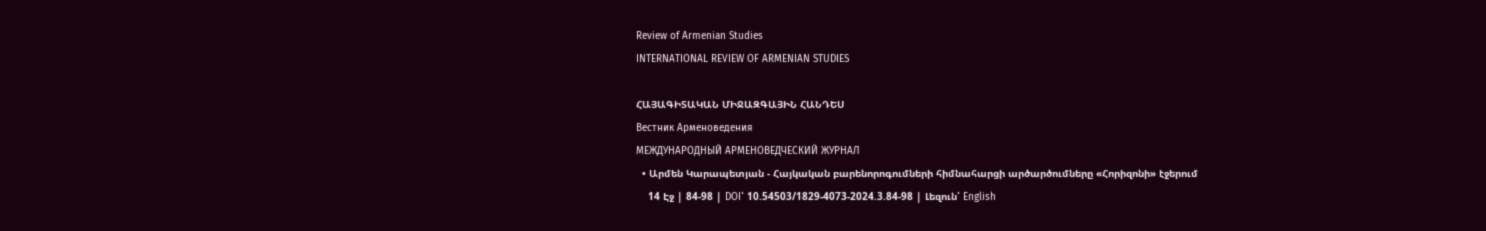Review of Armenian Studies
INTERNATIONAL REVIEW OF ARMENIAN STUDIES

ՀԱՅԱԳԻՏԱԿԱՆ ՄԻՋԱԶԳԱՅԻՆ ՀԱՆԴԵՍ
Вестник Арменоведения
МЕЖДУНАРОДНЫЙ АРМЕНОВЕДЧЕСКИЙ ЖУРНАЛ
  • Արմեն Կարապետյան - Հայկական բարենորոգումների հիմնահարցի արծարծումները «Հորիզոնի» էջերում
    14 Էջ | 84-98 | DOI՝ 10.54503/1829-4073-2024.3.84-98 | Լեզուն՝ English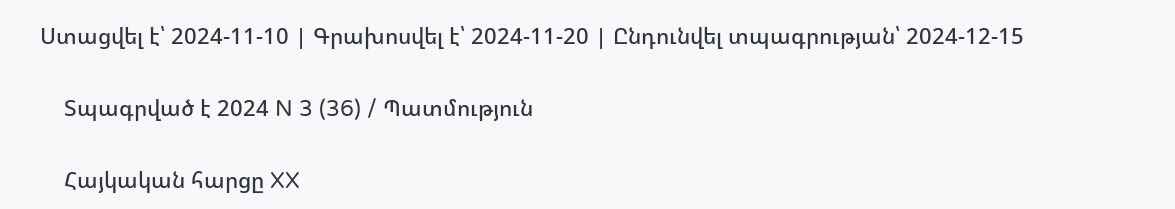Ստացվել է՝ 2024-11-10 | Գրախոսվել է՝ 2024-11-20 | Ընդունվել տպագրության՝ 2024-12-15

    Տպագրված է 2024 N 3 (36) / Պատմություն

    Հայկական հարցը XX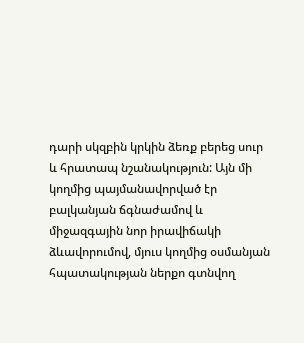դարի սկզբին կրկին ձեռք բերեց սուր և հրատապ նշանակություն: Այն մի կողմից պայմանավորված էր բալկանյան ճգնաժամով և միջազգային նոր իրավիճակի ձևավորումով, մյուս կողմից օսմանյան հպատակության ներքո գտնվող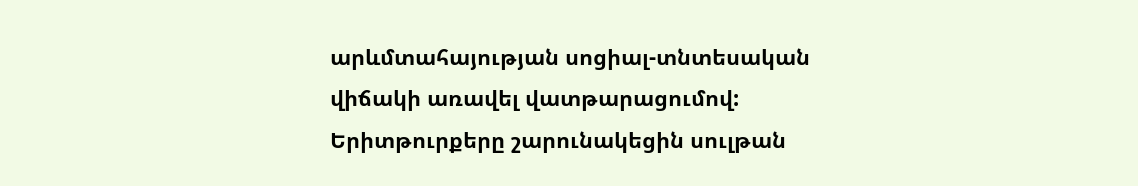արևմտահայության սոցիալ-տնտեսական վիճակի առավել վատթարացումով: Երիտթուրքերը շարունակեցին սուլթան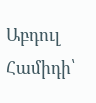Աբդուլ Համիդի՝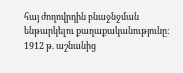հայ ժողովրդին բնաջնջման ենթարկելու քաղաքականությունը: 1912 թ. աշնանից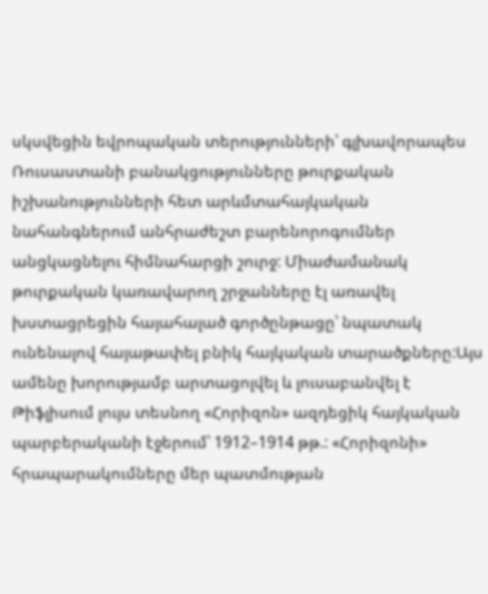սկսվեցին եվրոպական տերությունների՝ գլխավորապես Ռուսաստանի բանակցությունները թուրքական իշխանությունների հետ արևմտահայկական նահանգներում անհրաժեշտ բարենորոգումներ անցկացնելու հիմնահարցի շուրջ: Միաժամանակ թուրքական կառավարող շրջանները էլ առավել խստացրեցին հայահալած գործընթացը՝ նպատակ ունենալով հայաթափել բնիկ հայկական տարածքները:Այս ամենը խորությամբ արտացոլվել և լուսաբանվել է Թիֆլիսում լույս տեսնող «Հորիզոն» ազդեցիկ հայկական պարբերականի էջերում՝ 1912–1914 թթ.: «Հորիզոնի» հրապարակումները մեր պատմության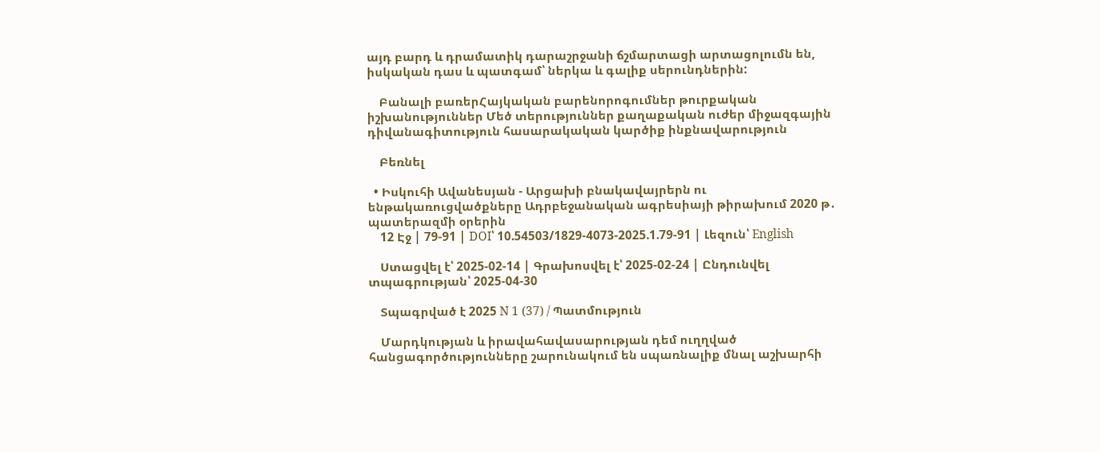այդ բարդ և դրամատիկ դարաշրջանի ճշմարտացի արտացոլումն են, իսկական դաս և պատգամ՝ ներկա և գալիք սերունդներին:

    Բանալի բառերՀայկական բարենորոգումներ թուրքական իշխանություններ Մեծ տերություններ քաղաքական ուժեր միջազգային դիվանագիտություն հասարակական կարծիք ինքնավարություն

    Բեռնել

  • Իսկուհի Ավանեսյան - Արցախի բնակավայրերն ու ենթակառուցվածքները Ադրբեջանական ագրեսիայի թիրախում 2020 թ․ պատերազմի օրերին
    12 Էջ | 79-91 | DOI՝ 10.54503/1829-4073-2025.1.79-91 | Լեզուն՝ English

    Ստացվել է՝ 2025-02-14 | Գրախոսվել է՝ 2025-02-24 | Ընդունվել տպագրության՝ 2025-04-30

    Տպագրված է 2025 N 1 (37) / Պատմություն

    Մարդկության և իրավահավասարության դեմ ուղղված հանցագործությունները շարունակում են սպառնալիք մնալ աշխարհի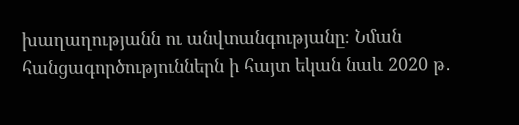խաղաղությանն ու անվտանգությանը։ Նման հանցագործություններն ի հայտ եկան նաև 2020 թ․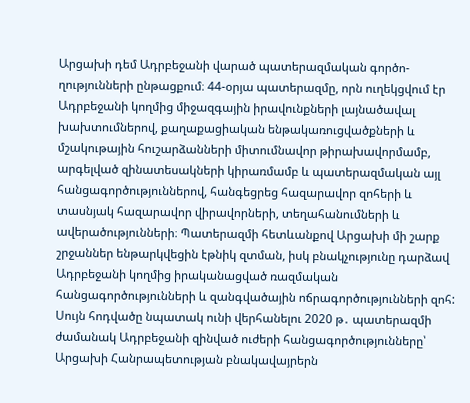Արցախի դեմ Ադրբեջանի վարած պատերազմական գործո-ղությունների ընթացքում։ 44-օրյա պատերազմը, որն ուղեկցվում էր Ադրբեջանի կողմից միջազգային իրավունքների լայնածավալ խախտումներով, քաղաքացիական ենթակառուցվածքների և մշակութային հուշարձանների միտումնավոր թիրախավորմամբ, արգելված զինատեսակների կիրառմամբ և պատերազմական այլ հանցագործություններով, հանգեցրեց հազարավոր զոհերի և տասնյակ հազարավոր վիրավորների, տեղահանումների և ավերածությունների։ Պատերազմի հետևանքով Արցախի մի շարք շրջաններ ենթարկվեցին էթնիկ զտման, իսկ բնակչությունը դարձավ Ադրբեջանի կողմից իրականացված ռազմական հանցագործությունների և զանգվածային ոճրագործությունների զոհ: Սույն հոդվածը նպատակ ունի վերհանելու 2020 թ․ պատերազմի ժամանակ Ադրբեջանի զինված ուժերի հանցագործությունները՝ Արցախի Հանրապետության բնակավայրերն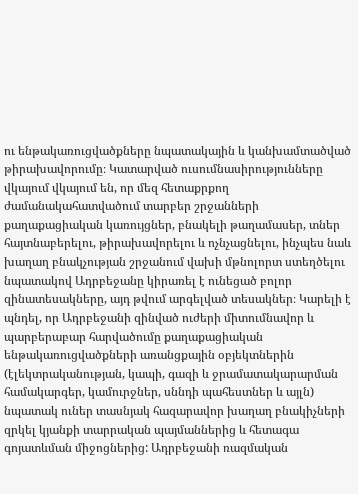ու ենթակառուցվածքները նպատակային և կանխամտածված թիրախավորումը։ Կատարված ուսումնասիրությունները վկայում վկայում են, որ մեզ հետաքրքող ժամանակահատվածում տարբեր շրջանների քաղաքացիական կառույցներ, բնակելի թաղամասեր, տներ հայտնաբերելու, թիրախավորելու և ոչնչացնելու, ինչպես նաև խաղաղ բնակչության շրջանում վախի մթնոլորտ ստեղծելու նպատակով Ադրբեջանը կիրառել է ունեցած բոլոր զինատեսակները, այդ թվում արգելված տեսակներ։ Կարելի է պնդել, որ Ադրբեջանի զինված ուժերի միտումնավոր և պարբերաբար հարվածումը քաղաքացիական ենթակառուցվածքների առանցքային օբյեկտներին (էլեկտրականության, կապի, գազի և ջրամատակարարման համակարգեր, կամուրջներ, սննդի պահեստներ և այլն) նպատակ ուներ տասնյակ հազարավոր խաղաղ բնակիչների զրկել կյանքի տարրական պայմաններից և հետագա գոյատևման միջոցներից: Ադրբեջանի ռազմական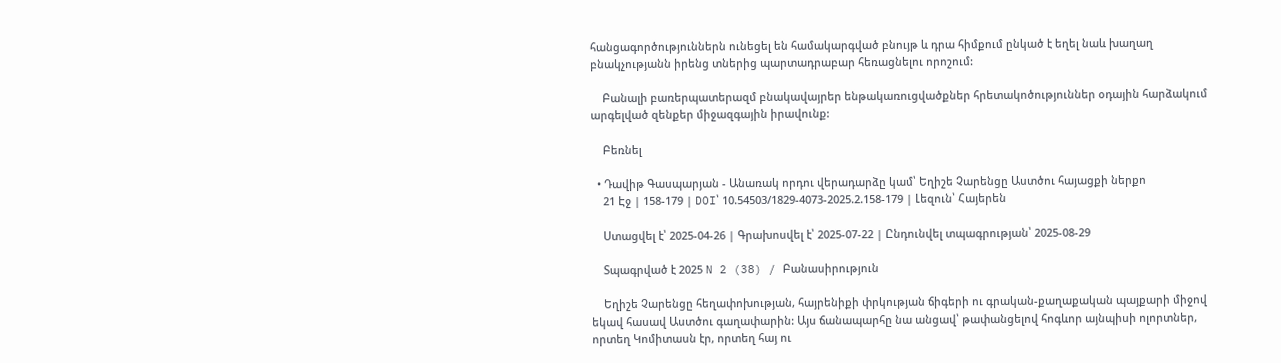հանցագործություններն ունեցել են համակարգված բնույթ և դրա հիմքում ընկած է եղել նաև խաղաղ բնակչությանն իրենց տներից պարտադրաբար հեռացնելու որոշում:

    Բանալի բառերպատերազմ բնակավայրեր ենթակառուցվածքներ հրետակոծություններ օդային հարձակում արգելված զենքեր միջազգային իրավունք:

    Բեռնել

  • Դավիթ Գասպարյան - Անառակ որդու վերադարձը կամ՝ Եղիշե Չարենցը Աստծու հայացքի ներքո
    21 Էջ | 158-179 | DOI՝ 10.54503/1829-4073-2025.2.158-179 | Լեզուն՝ Հայերեն

    Ստացվել է՝ 2025-04-26 | Գրախոսվել է՝ 2025-07-22 | Ընդունվել տպագրության՝ 2025-08-29

    Տպագրված է 2025 N 2 (38) / Բանասիրություն

    Եղիշե Չարենցը հեղափոխության, հայրենիքի փրկության ճիգերի ու գրական-քաղաքական պայքարի միջով եկավ հասավ Աստծու գաղափարին: Այս ճանապարհը նա անցավ՝ թափանցելով հոգևոր այնպիսի ոլորտներ, որտեղ Կոմիտասն էր, որտեղ հայ ու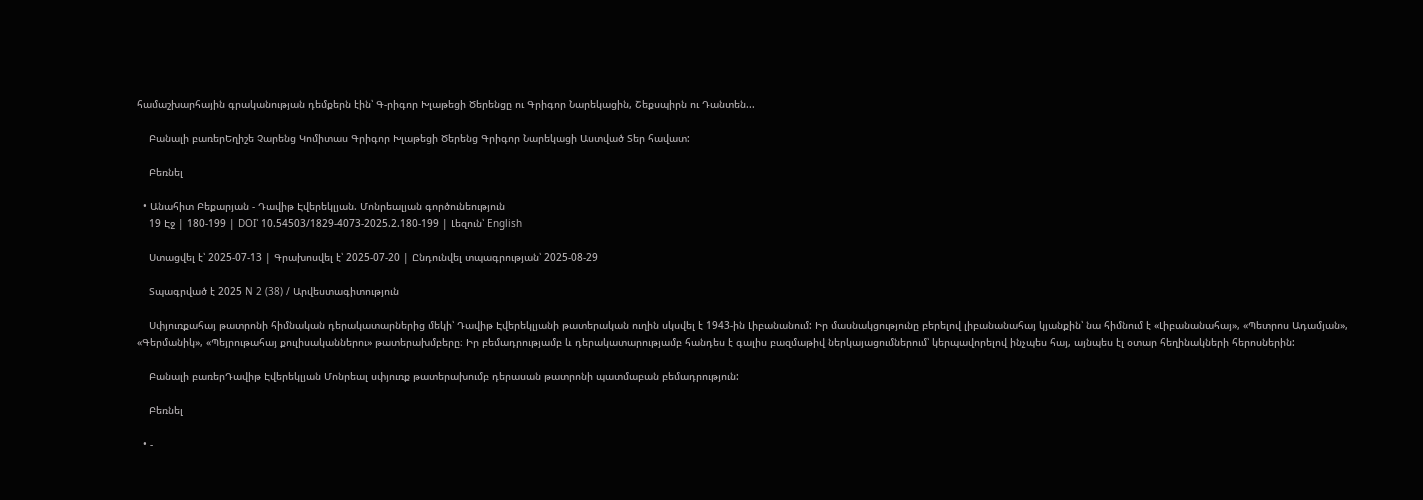համաշխարհային գրականության դեմքերն էին՝ Գ-րիգոր Խլաթեցի Ծերենցը ու Գրիգոր Նարեկացին, Շեքսպիրն ու Դանտեն...

    Բանալի բառերԵղիշե Չարենց Կոմիտաս Գրիգոր Խլաթեցի Ծերենց Գրիգոր Նարեկացի Աստված Տեր հավատ:

    Բեռնել

  • Անահիտ Բեքարյան - Դավիթ Էվերեկլյան. Մոնրեալյան գործունեություն
    19 Էջ | 180-199 | DOI՝ 10.54503/1829-4073-2025.2.180-199 | Լեզուն՝ English

    Ստացվել է՝ 2025-07-13 | Գրախոսվել է՝ 2025-07-20 | Ընդունվել տպագրության՝ 2025-08-29

    Տպագրված է 2025 N 2 (38) / Արվեստագիտություն

    Սփյուռքահայ թատրոնի հիմնական դերակատարներից մեկի՝ Դավիթ Էվերեկլյանի թատերական ուղին սկսվել է 1943-ին Լիբանանում: Իր մասնակցությունը բերելով լիբանանահայ կյանքին՝ նա հիմնում է «Լիբանանահայ», «Պետրոս Ադամյան», «Գերմանիկ», «Պեյրութահայ քուլիսականներու» թատերախմբերը։ Իր բեմադրությամբ և դերակատարությամբ հանդես է գալիս բազմաթիվ ներկայացումներում՝ կերպավորելով ինչպես հայ, այնպես էլ օտար հեղինակների հերոսներին:

    Բանալի բառերԴավիթ Էվերեկլյան Մոնրեալ սփյուռք թատերախումբ դերասան թատրոնի պատմաբան բեմադրություն:

    Բեռնել

  • -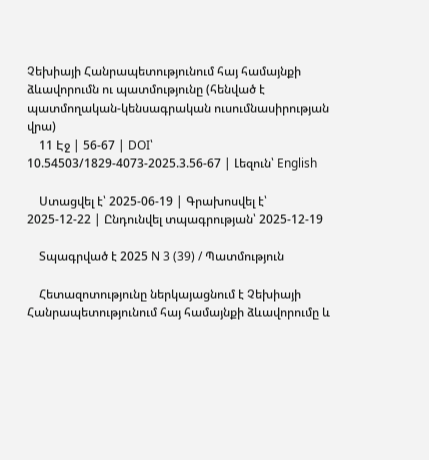Չեխիայի Հանրապետությունում հայ համայնքի ձևավորումն ու պատմությունը (հենված է պատմողական-կենսագրական ուսումնասիրության վրա)
    11 Էջ | 56-67 | DOI՝ 10.54503/1829-4073-2025.3.56-67 | Լեզուն՝ English

    Ստացվել է՝ 2025-06-19 | Գրախոսվել է՝ 2025-12-22 | Ընդունվել տպագրության՝ 2025-12-19

    Տպագրված է 2025 N 3 (39) / Պատմություն

    Հետազոտությունը ներկայացնում է Չեխիայի Հանրապետությունում հայ համայնքի ձևավորումը և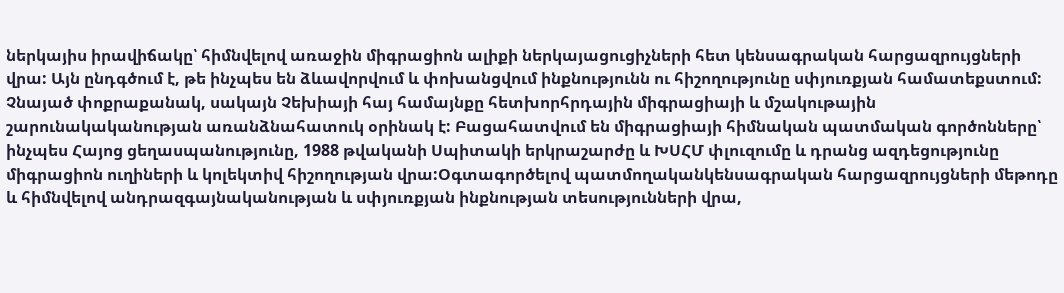ներկայիս իրավիճակը՝ հիմնվելով առաջին միգրացիոն ալիքի ներկայացուցիչների հետ կենսագրական հարցազրույցների վրա: Այն ընդգծում է, թե ինչպես են ձևավորվում և փոխանցվում ինքնությունն ու հիշողությունը սփյուռքյան համատեքստում: Չնայած փոքրաքանակ, սակայն Չեխիայի հայ համայնքը հետխորհրդային միգրացիայի և մշակութային շարունակականության առանձնահատուկ օրինակ է: Բացահատվում են միգրացիայի հիմնական պատմական գործոնները՝ ինչպես Հայոց ցեղասպանությունը, 1988 թվականի Սպիտակի երկրաշարժը և ԽՍՀՄ փլուզումը և դրանց ազդեցությունը միգրացիոն ուղիների և կոլեկտիվ հիշողության վրա:Օգտագործելով պատմողականկենսագրական հարցազրույցների մեթոդը և հիմնվելով անդրազգայնականության և սփյուռքյան ինքնության տեսությունների վրա,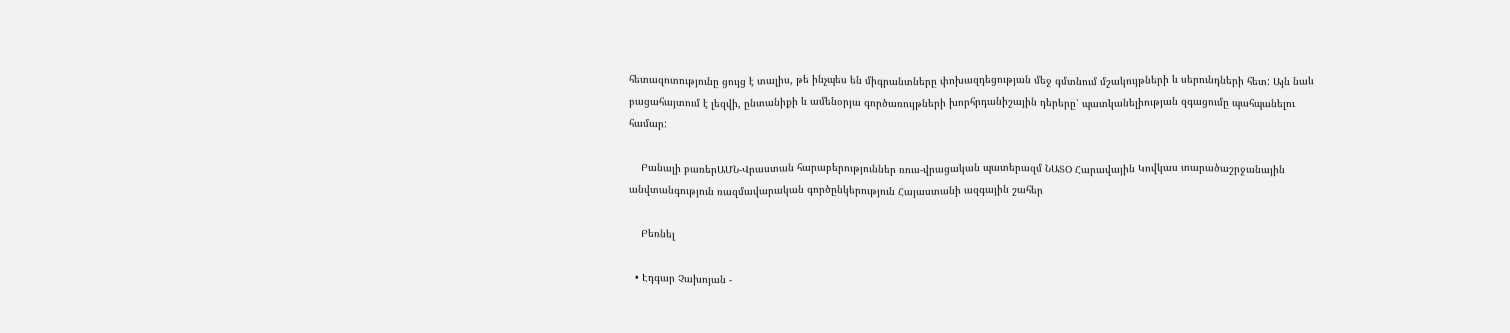հետազոտությունը ցույց է տալիս, թե ինչպես են միգրանտները փոխազդեցության մեջ գմտնում մշակույթների և սերունդների հետ: Այն նաև բացահայտում է լեզվի, ընտանիքի և ամենօրյա գործառույթների խորհրդանիշային դերերը՝ պատկանելիության զգացումը պահպանելու համար:

    Բանալի բառերԱՄՆ-Վրաստան հարաբերություններ ռուս-վրացական պատերազմ ՆԱՏՕ Հարավային Կովկաս տարածաշրջանային անվտանգություն ռազմավարական գործընկերություն Հայաստանի ազգային շահեր

    Բեռնել

  • Էդգար Չախոյան -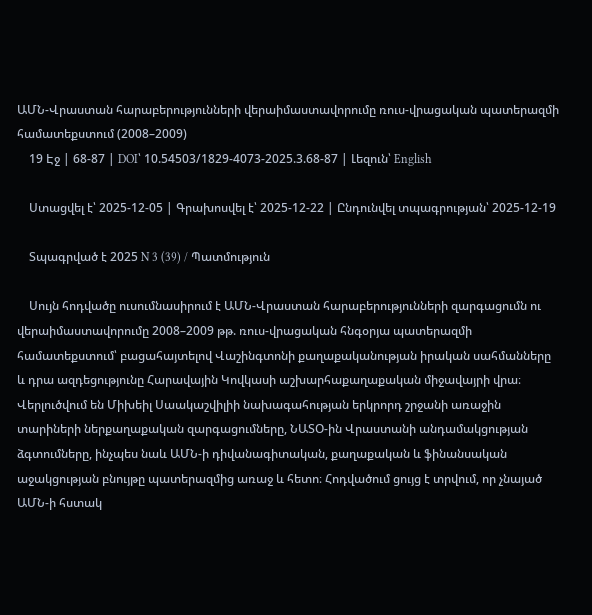ԱՄՆ-Վրաստան հարաբերությունների վերաիմաստավորումը ռուս-վրացական պատերազմի համատեքստում (2008–2009)
    19 Էջ | 68-87 | DOI՝ 10.54503/1829-4073-2025.3.68-87 | Լեզուն՝ English

    Ստացվել է՝ 2025-12-05 | Գրախոսվել է՝ 2025-12-22 | Ընդունվել տպագրության՝ 2025-12-19

    Տպագրված է 2025 N 3 (39) / Պատմություն

    Սույն հոդվածը ուսումնասիրում է ԱՄՆ-Վրաստան հարաբերությունների զարգացումն ու վերաիմաստավորումը 2008–2009 թթ. ռուս-վրացական հնգօրյա պատերազմի համատեքստում՝ բացահայտելով Վաշինգտոնի քաղաքականության իրական սահմանները և դրա ազդեցությունը Հարավային Կովկասի աշխարհաքաղաքական միջավայրի վրա։ Վերլուծվում են Միխեիլ Սաակաշվիլիի նախագահության երկրորդ շրջանի առաջին տարիների ներքաղաքական զարգացումները, ՆԱՏՕ-ին Վրաստանի անդամակցության ձգտումները, ինչպես նաև ԱՄՆ-ի դիվանագիտական, քաղաքական և ֆինանսական աջակցության բնույթը պատերազմից առաջ և հետո։ Հոդվածում ցույց է տրվում, որ չնայած ԱՄՆ-ի հստակ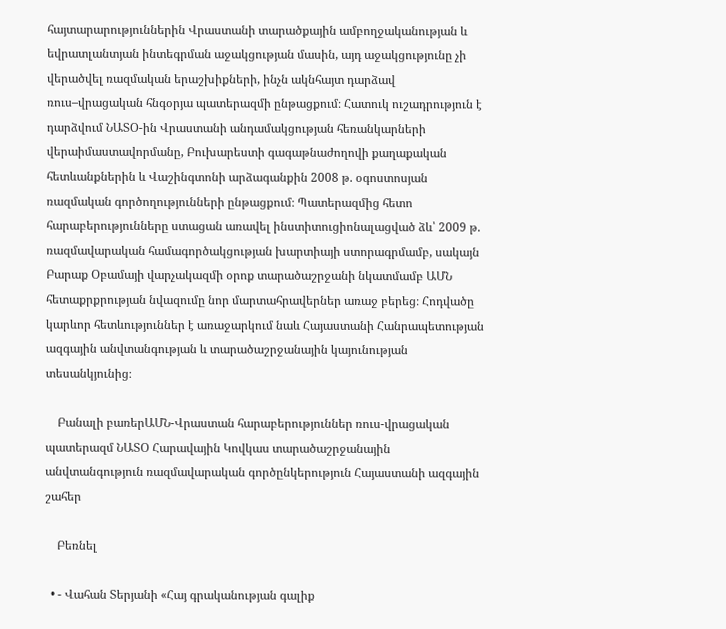հայտարարություններին Վրաստանի տարածքային ամբողջականության և եվրատլանտյան ինտեգրման աջակցության մասին, այդ աջակցությունը չի վերածվել ռազմական երաշխիքների, ինչն ակնհայտ դարձավ ռուս–վրացական հնգօրյա պատերազմի ընթացքում։ Հատուկ ուշադրություն է դարձվում ՆԱՏՕ-ին Վրաստանի անդամակցության հեռանկարների վերաիմաստավորմանը, Բուխարեստի գագաթնաժողովի քաղաքական հետևանքներին և Վաշինգտոնի արձագանքին 2008 թ. օգոստոսյան ռազմական գործողությունների ընթացքում։ Պատերազմից հետո հարաբերությունները ստացան առավել ինստիտուցիոնալացված ձև՝ 2009 թ. ռազմավարական համագործակցության խարտիայի ստորագրմամբ, սակայն Բարաք Օբամայի վարչակազմի օրոք տարածաշրջանի նկատմամբ ԱՄՆ հետաքրքրության նվազումը նոր մարտահրավերներ առաջ բերեց։ Հոդվածը կարևոր հետևություններ է առաջարկում նաև Հայաստանի Հանրապետության ազգային անվտանգության և տարածաշրջանային կայունության տեսանկյունից։

    Բանալի բառերԱՄՆ-Վրաստան հարաբերություններ ռուս-վրացական պատերազմ ՆԱՏՕ Հարավային Կովկաս տարածաշրջանային անվտանգություն ռազմավարական գործընկերություն Հայաստանի ազգային շահեր

    Բեռնել

  • - Վահան Տերյանի «Հայ գրականության գալիք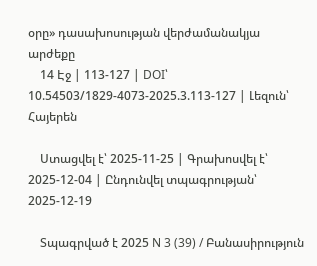օրը» դասախոսության վերժամանակյա արժեքը
    14 Էջ | 113-127 | DOI՝ 10.54503/1829-4073-2025.3.113-127 | Լեզուն՝ Հայերեն

    Ստացվել է՝ 2025-11-25 | Գրախոսվել է՝ 2025-12-04 | Ընդունվել տպագրության՝ 2025-12-19

    Տպագրված է 2025 N 3 (39) / Բանասիրություն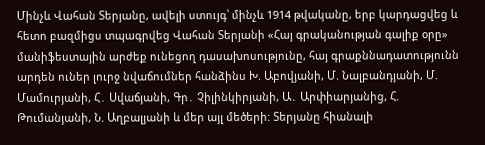Մինչև Վահան Տերյանը, ավելի ստույգ՝ մինչև 1914 թվականը, երբ կարդացվեց և հետո բազմիցս տպագրվեց Վահան Տերյանի «Հայ գրականության գալիք օրը» մանիֆեստային արժեք ունեցող դասախոսությունը, հայ գրաքննադատությունն արդեն ուներ լուրջ նվաճումներ հանձինս Խ. Աբովյանի, Մ. Նալբանդյանի, Մ. Մամուրյանի, Հ․ Սվաճյանի, Գր․ Չիլինկիրյանի, Ա․ Արփիարյանից, Հ. Թումանյանի, Ն. Աղբալյանի և մեր այլ մեծերի: Տերյանը հիանալի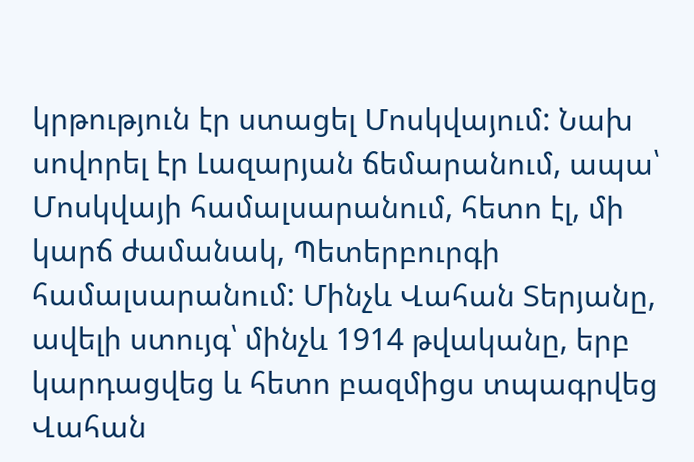կրթություն էր ստացել Մոսկվայում: Նախ սովորել էր Լազարյան ճեմարանում, ապա՝ Մոսկվայի համալսարանում, հետո էլ, մի կարճ ժամանակ, Պետերբուրգի համալսարանում: Մինչև Վահան Տերյանը, ավելի ստույգ՝ մինչև 1914 թվականը, երբ կարդացվեց և հետո բազմիցս տպագրվեց Վահան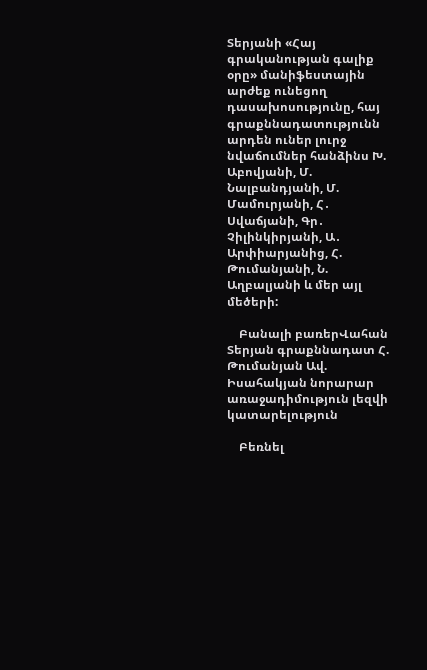Տերյանի «Հայ գրականության գալիք օրը» մանիֆեստային արժեք ունեցող դասախոսությունը, հայ գրաքննադատությունն արդեն ուներ լուրջ նվաճումներ հանձինս Խ. Աբովյանի, Մ. Նալբանդյանի, Մ. Մամուրյանի, Հ․ Սվաճյանի, Գր․ Չիլինկիրյանի, Ա․ Արփիարյանից, Հ. Թումանյանի, Ն. Աղբալյանի և մեր այլ մեծերի:

    Բանալի բառերՎահան Տերյան գրաքննադատ Հ. Թումանյան Ավ. Իսահակյան նորարար առաջադիմություն լեզվի կատարելություն

    Բեռնել